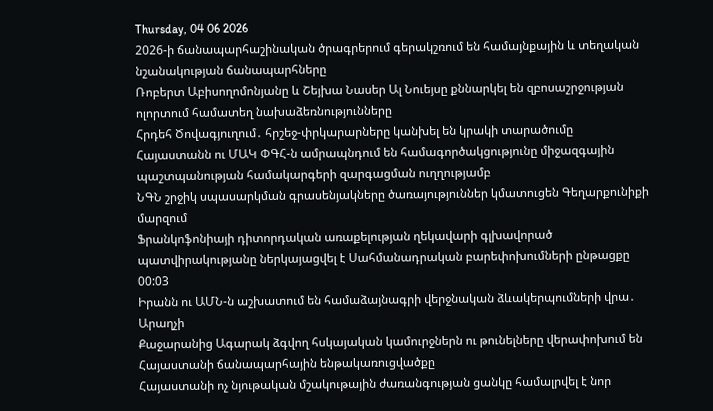Thursday, 04 06 2026
2026-ի ճանապարհաշինական ծրագրերում գերակշռում են համայնքային և տեղական նշանակության ճանապարհները
Ռոբերտ Աբիսողոմոնյանը և Շեյխա Նասեր Ալ Նուեյսը քննարկել են զբոսաշրջության ոլորտում համատեղ նախաձեռնությունները
Հրդեհ Ծովագյուղում․ հրշեջ-փրկարարները կանխել են կրակի տարածումը
Հայաստանն ու ՄԱԿ ՓԳՀ-ն ամրապնդում են համագործակցությունը միջազգային պաշտպանության համակարգերի զարգացման ուղղությամբ
ՆԳՆ շրջիկ սպասարկման գրասենյակները ծառայություններ կմատուցեն Գեղարքունիքի մարզում
Ֆրանկոֆոնիայի դիտորդական առաքելության ղեկավարի գլխավորած պատվիրակությանը ներկայացվել է Սահմանադրական բարեփոխումների ընթացքը
00:03
Իրանն ու ԱՄՆ-ն աշխատում են համաձայնագրի վերջնական ձևակերպումների վրա․ Արաղչի
Քաջարանից Ագարակ ձգվող հսկայական կամուրջներն ու թունելները վերափոխում են Հայաստանի ճանապարհային ենթակառուցվածքը
Հայաստանի ոչ նյութական մշակութային ժառանգության ցանկը համալրվել է նոր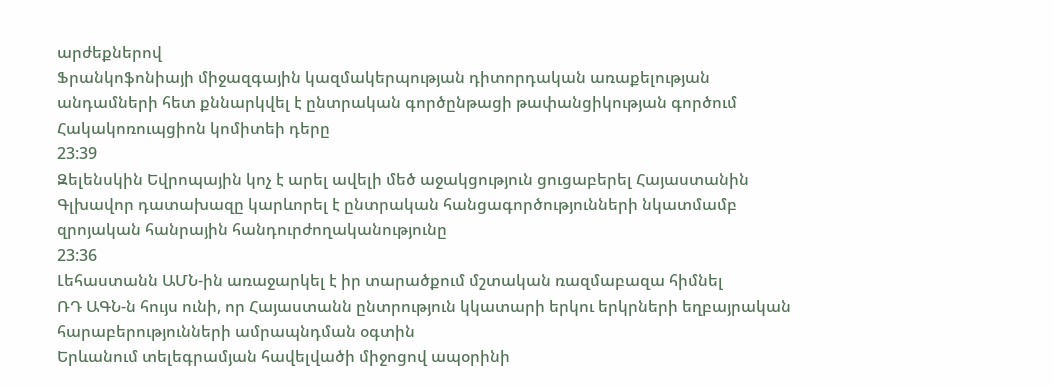արժեքներով
Ֆրանկոֆոնիայի միջազգային կազմակերպության դիտորդական առաքելության անդամների հետ քննարկվել է ընտրական գործընթացի թափանցիկության գործում Հակակոռուպցիոն կոմիտեի դերը
23:39
Զելենսկին Եվրոպային կոչ է արել ավելի մեծ աջակցություն ցուցաբերել Հայաստանին
Գլխավոր դատախազը կարևորել է ընտրական հանցագործությունների նկատմամբ զրոյական հանրային հանդուրժողականությունը
23:36
Լեհաստանն ԱՄՆ-ին առաջարկել է իր տարածքում մշտական ռազմաբազա հիմնել
ՌԴ ԱԳՆ-ն հույս ունի, որ Հայաստանն ընտրություն կկատարի երկու երկրների եղբայրական հարաբերությունների ամրապնդման օգտին
Երևանում տելեգրամյան հավելվածի միջոցով ապօրինի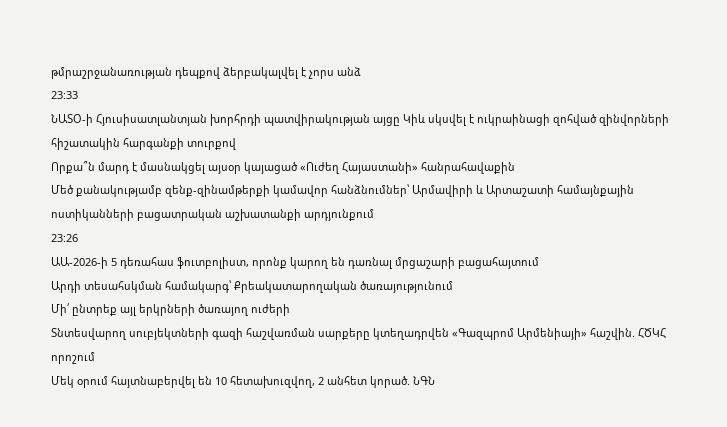թմրաշրջանառության դեպքով ձերբակալվել է չորս անձ
23:33
ՆԱՏՕ-ի Հյուսիսատլանտյան խորհրդի պատվիրակության այցը Կիև սկսվել է ուկրաինացի զոհված զինվորների հիշատակին հարգանքի տուրքով
Որքա՞ն մարդ է մասնակցել այսօր կայացած «Ուժեղ Հայաստանի» հանրահավաքին
Մեծ քանակությամբ զենք-զինամթերքի կամավոր հանձնումներ՝ Արմավիրի և Արտաշատի համայնքային ոստիկանների բացատրական աշխատանքի արդյունքում
23:26
ԱԱ-2026-ի 5 դեռահաս ֆուտբոլիստ, որոնք կարող են դառնալ մրցաշարի բացահայտում
Արդի տեսահսկման համակարգ՝ Քրեակատարողական ծառայությունում
Մի՛ ընտրեք այլ երկրների ծառայող ուժերի
Տնտեսվարող սուբյեկտների գազի հաշվառման սարքերը կտեղադրվեն «Գազպրոմ Արմենիայի» հաշվին. ՀԾԿՀ որոշում
Մեկ օրում հայտնաբերվել են 10 հետախուզվող, 2 անհետ կորած. ՆԳՆ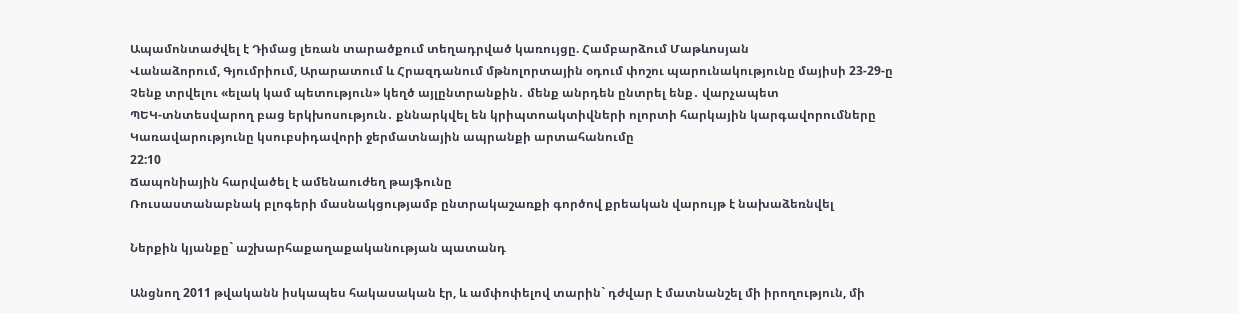Ապամոնտաժվել է Դիմաց լեռան տարածքում տեղադրված կառույցը. Համբարձում Մաթևոսյան
Վանաձորում, Գյումրիում, Արարատում և Հրազդանում մթնոլորտային օդում փոշու պարունակությունը մայիսի 23-29-ը
Չենք տրվելու «ելակ կամ պետություն» կեղծ այլընտրանքին․ մենք անրդեն ընտրել ենք․ վարչապետ
ՊԵԿ-տնտեսվարող բաց երկխոսություն․ քննարկվել են կրիպտոակտիվների ոլորտի հարկային կարգավորումները
Կառավարությունը կսուբսիդավորի ջերմատնային ապրանքի արտահանումը
22:10
Ճապոնիային հարվածել է ամենաուժեղ թայֆունը
Ռուսաստանաբնակ բլոգերի մասնակցությամբ ընտրակաշառքի գործով քրեական վարույթ է նախաձեռնվել

Ներքին կյանքը` աշխարհաքաղաքականության պատանդ

Անցնող 2011 թվականն իսկապես հակասական էր, և ամփոփելով տարին` դժվար է մատնանշել մի իրողություն, մի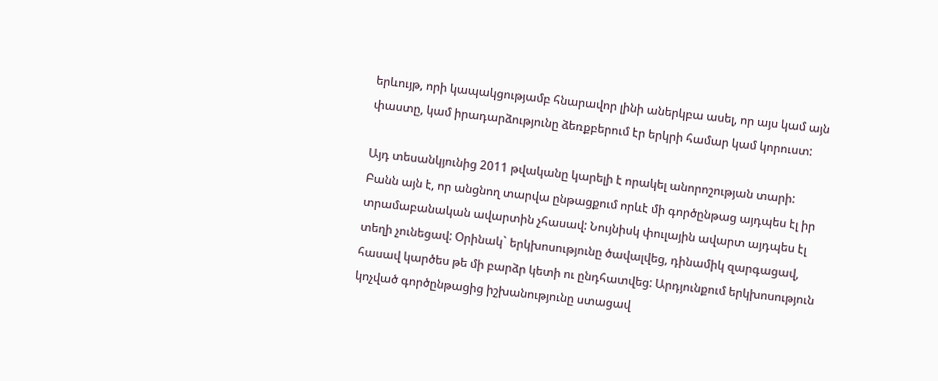երևույթ, որի կապակցությամբ հնարավոր լինի աներկբա ասել, որ այս կամ այն փաստը, կամ իրադարձությունը ձեռքբերում էր երկրի համար կամ կորուստ:

Այդ տեսանկյունից 2011 թվականը կարելի է որակել անորոշության տարի: Բանն այն է, որ անցնող տարվա ընթացքում որևէ մի գործընթաց այդպես էլ իր տրամաբանական ավարտին չհասավ: Նույնիսկ փուլային ավարտ այդպես էլ տեղի չունեցավ: Օրինակ` երկխոսությունը ծավալվեց, դինամիկ զարգացավ, հասավ կարծես թե մի բարձր կետի ու ընդհատվեց: Արդյունքում երկխոսություն կոչված գործընթացից իշխանությունը ստացավ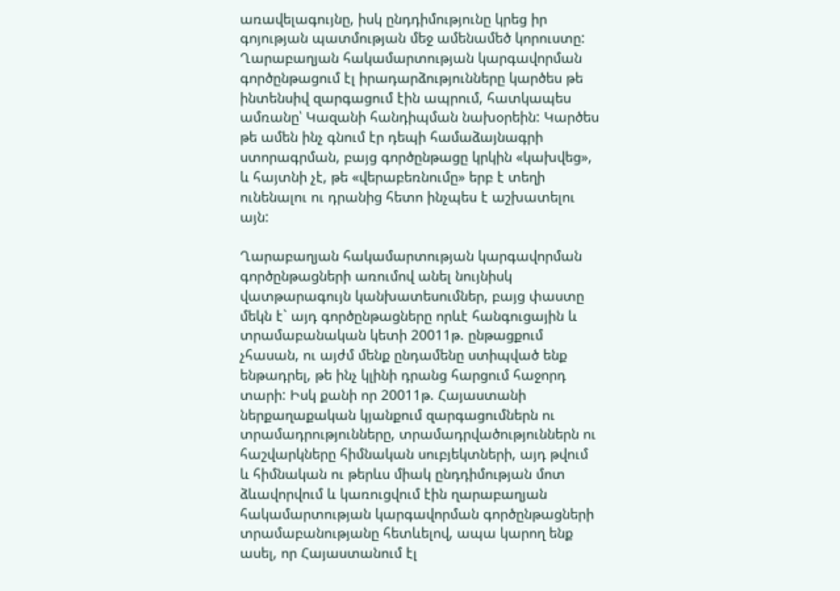առավելագույնը, իսկ ընդդիմությունը կրեց իր գոյության պատմության մեջ ամենամեծ կորուստը:
Ղարաբաղյան հակամարտության կարգավորման գործընթացում էլ իրադարձությունները կարծես թե ինտենսիվ զարգացում էին ապրում, հատկապես ամռանը՝ Կազանի հանդիպման նախօրեին: Կարծես թե ամեն ինչ գնում էր դեպի համաձայնագրի ստորագրման, բայց գործընթացը կրկին «կախվեց», և հայտնի չէ, թե «վերաբեռնումը» երբ է տեղի ունենալու ու դրանից հետո ինչպես է աշխատելու այն:

Ղարաբաղյան հակամարտության կարգավորման գործընթացների առումով անել նույնիսկ վատթարագույն կանխատեսումներ, բայց փաստը մեկն է` այդ գործընթացները որևէ հանգուցային և տրամաբանական կետի 20011թ. ընթացքում չհասան, ու այժմ մենք ընդամենը ստիպված ենք ենթադրել, թե ինչ կլինի դրանց հարցում հաջորդ տարի: Իսկ քանի որ 20011թ. Հայաստանի ներքաղաքական կյանքում զարգացումներն ու տրամադրությունները, տրամադրվածություններն ու հաշվարկները հիմնական սուբյեկտների, այդ թվում և հիմնական ու թերևս միակ ընդդիմության մոտ ձևավորվում և կառուցվում էին ղարաբաղյան հակամարտության կարգավորման գործընթացների տրամաբանությանը հետևելով, ապա կարող ենք ասել, որ Հայաստանում էլ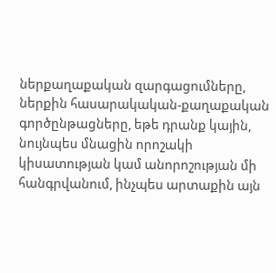ներքաղաքական զարգացումները, ներքին հասարակական-քաղաքական գործընթացները, եթե դրանք կային, նույնպես մնացին որոշակի կիսատության կամ անորոշության մի հանգրվանում, ինչպես արտաքին այն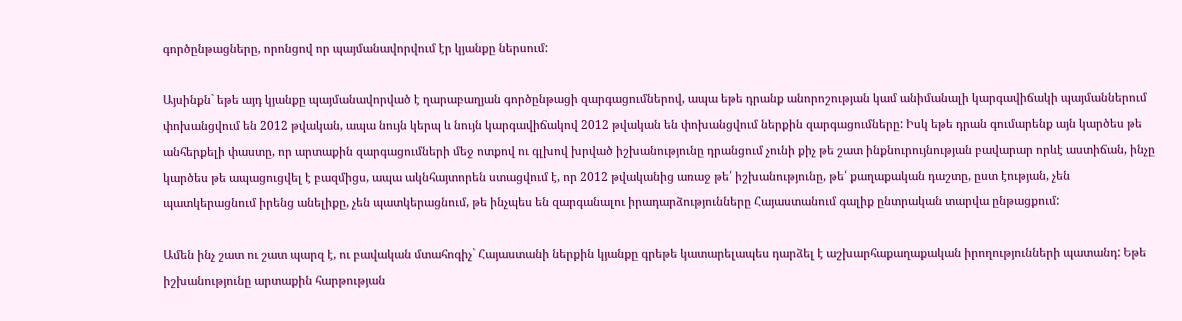գործընթացները, որոնցով որ պայմանավորվում էր կյանքը ներսում:

Այսինքն` եթե այդ կյանքը պայմանավորված է ղարաբաղյան գործընթացի զարգացումներով, ապա եթե դրանք անորոշության կամ անիմանալի կարգավիճակի պայմաններում փոխանցվում են 2012 թվական, ապա նույն կերպ և նույն կարգավիճակով 2012 թվական են փոխանցվում ներքին զարգացումները: Իսկ եթե դրան գումարենք այն կարծես թե անհերքելի փաստը, որ արտաքին զարգացումների մեջ ոտքով ու գլխով խրված իշխանությունը դրանցում չունի քիչ թե շատ ինքնուրույնության բավարար որևէ աստիճան, ինչը կարծես թե ապացուցվել է բազմիցս, ապա ակնհայտորեն ստացվում է, որ 2012 թվականից առաջ թե՛ իշխանությունը, թե՛ քաղաքական դաշտը, ըստ էության, չեն պատկերացնում իրենց անելիքը, չեն պատկերացնում, թե ինչպես են զարգանալու իրադարձությունները Հայաստանում գալիք ընտրական տարվա ընթացքում:

Ամեն ինչ շատ ու շատ պարզ է, ու բավական մտահոգիչ` Հայաստանի ներքին կյանքը գրեթե կատարելապես դարձել է աշխարհաքաղաքական իրողությունների պատանդ: Եթե իշխանությունը արտաքին հարթության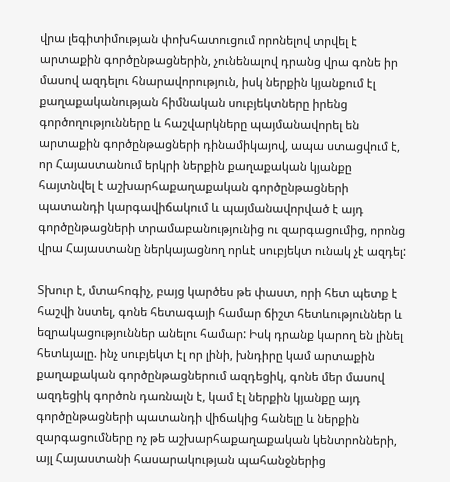վրա լեգիտիմության փոխհատուցում որոնելով տրվել է արտաքին գործընթացներին, չունենալով դրանց վրա գոնե իր մասով ազդելու հնարավորություն, իսկ ներքին կյանքում էլ քաղաքականության հիմնական սուբյեկտները իրենց գործողությունները և հաշվարկները պայմանավորել են արտաքին գործընթացների դինամիկայով, ապա ստացվում է, որ Հայաստանում երկրի ներքին քաղաքական կյանքը հայտնվել է աշխարհաքաղաքական գործընթացների պատանդի կարգավիճակում և պայմանավորված է այդ գործընթացների տրամաբանությունից ու զարգացումից, որոնց վրա Հայաստանը ներկայացնող որևէ սուբյեկտ ունակ չէ ազդել:

Տխուր է, մտահոգիչ, բայց կարծես թե փաստ, որի հետ պետք է հաշվի նստել, գոնե հետագայի համար ճիշտ հետևություններ և եզրակացություններ անելու համար: Իսկ դրանք կարող են լինել հետևյալը. ինչ սուբյեկտ էլ որ լինի, խնդիրը կամ արտաքին քաղաքական գործընթացներում ազդեցիկ, գոնե մեր մասով ազդեցիկ գործոն դառնալն է, կամ էլ ներքին կյանքը այդ գործընթացների պատանդի վիճակից հանելը և ներքին զարգացումները ոչ թե աշխարհաքաղաքական կենտրոնների, այլ Հայաստանի հասարակության պահանջներից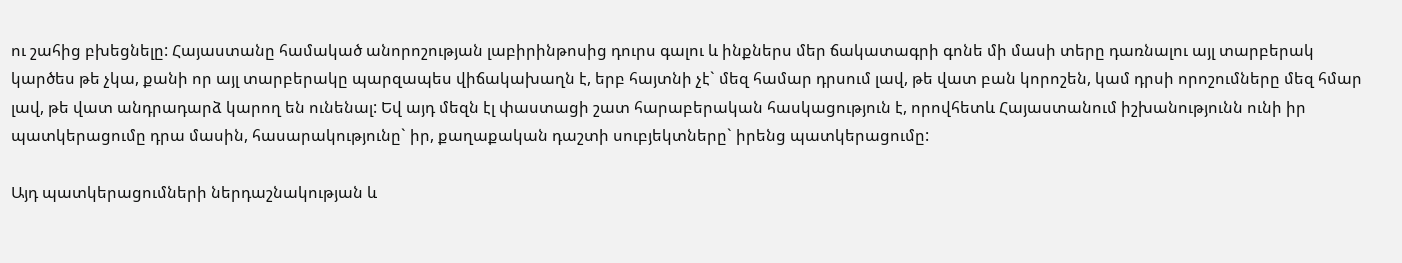ու շահից բխեցնելը: Հայաստանը համակած անորոշության լաբիրինթոսից դուրս գալու և ինքներս մեր ճակատագրի գոնե մի մասի տերը դառնալու այլ տարբերակ կարծես թե չկա, քանի որ այլ տարբերակը պարզապես վիճակախաղն է, երբ հայտնի չէ` մեզ համար դրսում լավ, թե վատ բան կորոշեն, կամ դրսի որոշումները մեզ հմար լավ, թե վատ անդրադարձ կարող են ունենալ: Եվ այդ մեզն էլ փաստացի շատ հարաբերական հասկացություն է, որովհետև Հայաստանում իշխանությունն ունի իր պատկերացումը դրա մասին, հասարակությունը` իր, քաղաքական դաշտի սուբյեկտները` իրենց պատկերացումը:

Այդ պատկերացումների ներդաշնակության և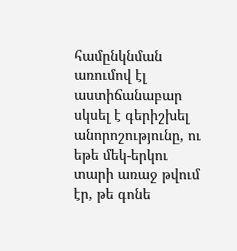համընկնման առումով էլ աստիճանաբար սկսել է գերիշխել անորոշությունը, ու եթե մեկ-երկու տարի առաջ թվում էր, թե գոնե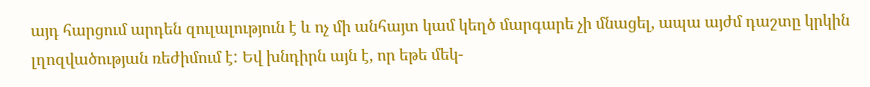այդ հարցում արդեն զուլալություն է և ոչ մի անհայտ կամ կեղծ մարգարե չի մնացել, ապա այժմ դաշտը կրկին լղոզվածության ռեժիմում է: Եվ խնդիրն այն է, որ եթե մեկ-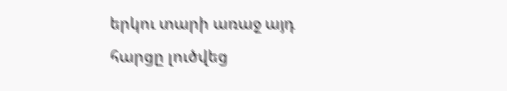երկու տարի առաջ այդ հարցը լուծվեց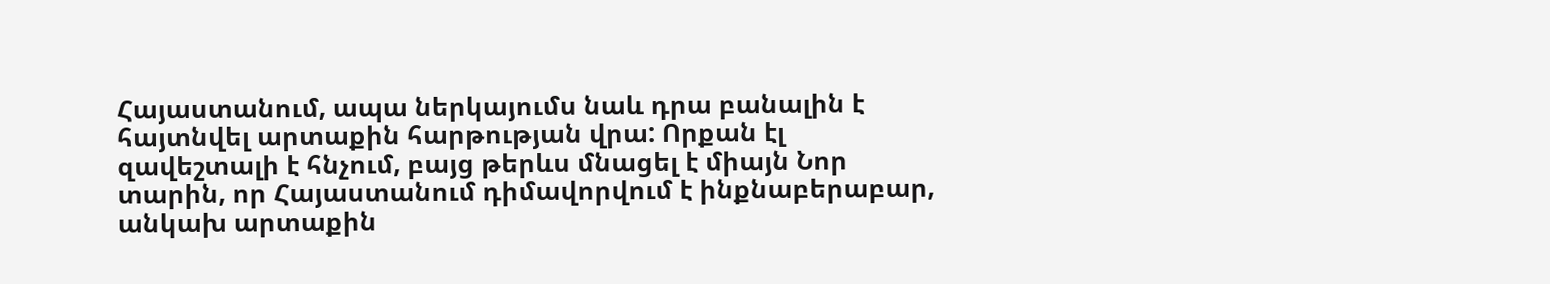Հայաստանում, ապա ներկայումս նաև դրա բանալին է հայտնվել արտաքին հարթության վրա: Որքան էլ զավեշտալի է հնչում, բայց թերևս մնացել է միայն Նոր տարին, որ Հայաստանում դիմավորվում է ինքնաբերաբար, անկախ արտաքին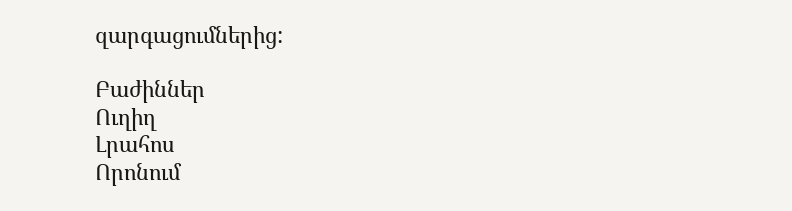զարգացումներից:

Բաժիններ
Ուղիղ
Լրահոս
Որոնում